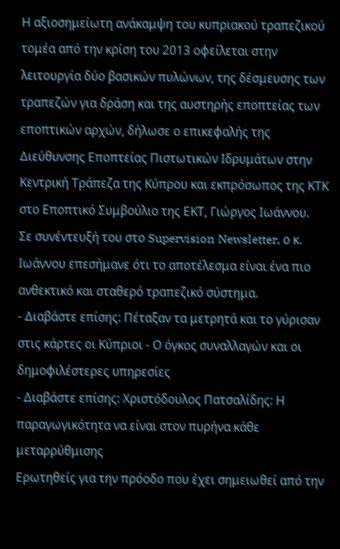Η αξιοσημείωτη ανάκαμψη του κυπριακού τραπεζικού τομέα από την κρίση του 2013 οφείλεται στην λειτουργία δύο βασικών πυλώνων, της δέσμευσης των τραπεζών για δράση και της αυστηρής εποπτείας των εποπτικών αρχών, δήλωσε ο επικεφαλής της Διεύθυνσης Εποπτείας Πιστωτικών Ιδρυμάτων στην Κεντρική Τράπεζα της Κύπρου και εκπρόσωπος της ΚΤΚ στο Εποπτικό Συμβούλιο της ΕΚΤ, Γιώργος Ιωάννου.
Σε συνέντευξή του στο Supervision Newsletter, ο κ. Ιωάννου επεσήμανε ότι το αποτέλεσμα είναι ένα πιο ανθεκτικό και σταθερό τραπεζικό σύστημα.
- Διαβάστε επίσης: Πέταξαν τα μετρητά και το γύρισαν στις κάρτες οι Κύπριοι - Ο όγκος συναλλαγών και οι δημοφιλέστερες υπηρεσίες
- Διαβάστε επίσης: Χριστόδουλος Πατσαλίδης: Η παραγωγικότητα να είναι στον πυρήνα κάθε μεταρρύθμισης
Ερωτηθείς για την πρόοδο που έχει σημειωθεί από την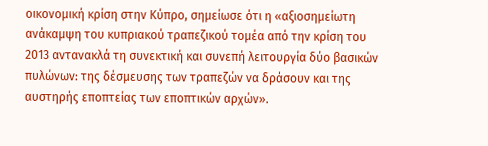οικονομική κρίση στην Κύπρο, σημείωσε ότι η «αξιοσημείωτη ανάκαμψη του κυπριακού τραπεζικού τομέα από την κρίση του 2013 αντανακλά τη συνεκτική και συνεπή λειτουργία δύο βασικών πυλώνων: της δέσμευσης των τραπεζών να δράσουν και της αυστηρής εποπτείας των εποπτικών αρχών».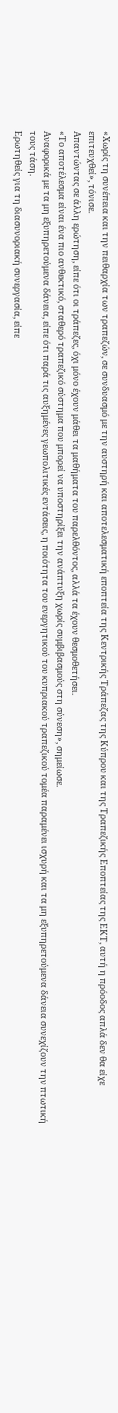«Χωρίς τη συνέπεια και την πειθαρχία των τραπεζών, σε συνδυασμό με την αυστηρή και αποτελεσματική εποπτεία της Κεντρικής Τράπεζας της Κύπρου και της Τραπεζικής Εποπτείας της ΕΚΤ, αυτή η πρόοδος απλά δεν θα είχε επιτευχθεί», τόνισε.
Απαντώντας σε άλλη ερώτηση, είπε ότι οι τράπεζες, όχι μόνο έχουν μάθει τα μαθήματα του παρελθόντος, αλλά τα έχουν θεσμοθετήσει.
«Το αποτέλεσμα είναι ένα πιο ανθεκτικό, σταθερό τραπεζικό σύστημα που μπορεί να υποστηρίξει την ανάπτυξη χωρίς συμβιβασμούς στη σύνεση», σημείωσε.
Αναφορικά με τα μη εξυπηρετούμενα δάνεια, είπε ότι παρά τις αυξημένες γεωπολιτικές εντάσεις, η ποιότητα του ενεργητικού του κυπριακού τραπεζικού τομέα παραμένει ισχυρή και τα μη εξυπηρετούμενα δάνεια συνεχίζουν την πτωτική τους τάση.
Ερωτηθείς για τη διασυνοριακή συνεργασία, είπε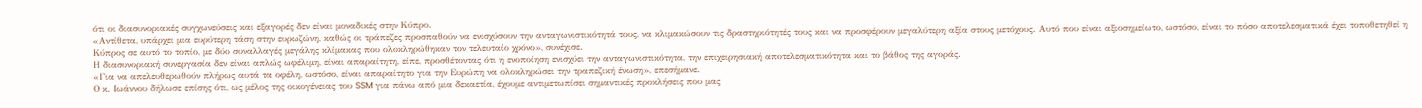ότι οι διασυνοριακές συγχωνεύσεις και εξαγορές δεν είναι μοναδικές στην Κύπρο.
«Αντίθετα, υπάρχει μια ευρύτερη τάση στην ευρωζώνη, καθώς οι τράπεζες προσπαθούν να ενισχύσουν την ανταγωνιστικότητά τους, να κλιμακώσουν τις δραστηριότητές τους και να προσφέρουν μεγαλύτερη αξία στους μετόχους. Αυτό που είναι αξιοσημείωτο, ωστόσο, είναι το πόσο αποτελεσματικά έχει τοποθετηθεί η Κύπρος σε αυτό το τοπίο, με δύο συναλλαγές μεγάλης κλίμακας που ολοκληρώθηκαν τον τελευταίο χρόνο», συνέχισε.
Η διασυνοριακή συνεργασία δεν είναι απλώς ωφέλιμη, είναι απαραίτητη, είπε, προσθέτοντας ότι η ενοποίηση ενισχύει την ανταγωνιστικότητα, την επιχειρησιακή αποτελεσματικότητα και το βάθος της αγοράς.
«Για να απελευθερωθούν πλήρως αυτά τα οφέλη, ωστόσο, είναι απαραίτητο για την Ευρώπη να ολοκληρώσει την τραπεζική ένωση», επεσήμανε.
Ο κ. Ιωάννου δήλωσε επίσης ότι, ως μέλος της οικογένειας του SSM για πάνω από μια δεκαετία, έχουμε αντιμετωπίσει σημαντικές προκλήσεις που μας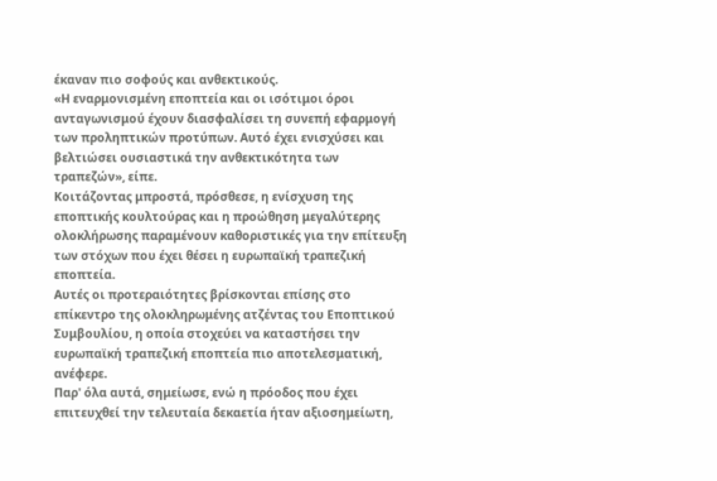έκαναν πιο σοφούς και ανθεκτικούς.
«Η εναρμονισμένη εποπτεία και οι ισότιμοι όροι ανταγωνισμού έχουν διασφαλίσει τη συνεπή εφαρμογή των προληπτικών προτύπων. Αυτό έχει ενισχύσει και βελτιώσει ουσιαστικά την ανθεκτικότητα των τραπεζών», είπε.
Κοιτάζοντας μπροστά, πρόσθεσε, η ενίσχυση της εποπτικής κουλτούρας και η προώθηση μεγαλύτερης ολοκλήρωσης παραμένουν καθοριστικές για την επίτευξη των στόχων που έχει θέσει η ευρωπαϊκή τραπεζική εποπτεία.
Αυτές οι προτεραιότητες βρίσκονται επίσης στο επίκεντρο της ολοκληρωμένης ατζέντας του Εποπτικού Συμβουλίου, η οποία στοχεύει να καταστήσει την ευρωπαϊκή τραπεζική εποπτεία πιο αποτελεσματική, ανέφερε.
Παρ' όλα αυτά, σημείωσε, ενώ η πρόοδος που έχει επιτευχθεί την τελευταία δεκαετία ήταν αξιοσημείωτη,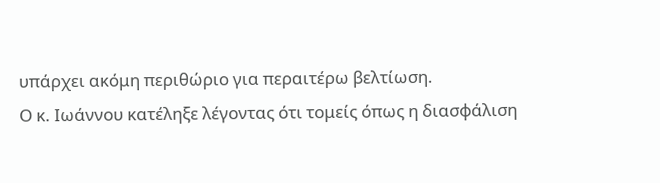υπάρχει ακόμη περιθώριο για περαιτέρω βελτίωση.
Ο κ. Ιωάννου κατέληξε λέγοντας ότι τομείς όπως η διασφάλιση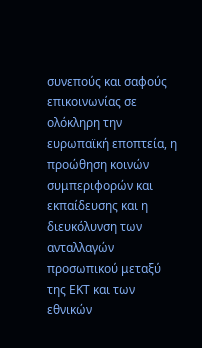συνεπούς και σαφούς επικοινωνίας σε ολόκληρη την ευρωπαϊκή εποπτεία, η προώθηση κοινών συμπεριφορών και εκπαίδευσης και η διευκόλυνση των ανταλλαγών προσωπικού μεταξύ της ΕΚΤ και των εθνικών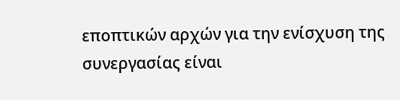εποπτικών αρχών για την ενίσχυση της συνεργασίας είναι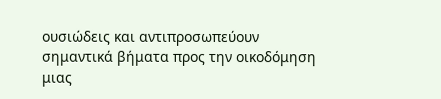ουσιώδεις και αντιπροσωπεύουν σημαντικά βήματα προς την οικοδόμηση μιας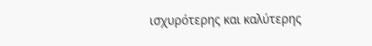ισχυρότερης και καλύτερης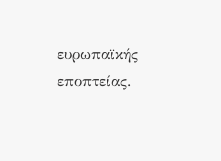ευρωπαϊκής εποπτείας.